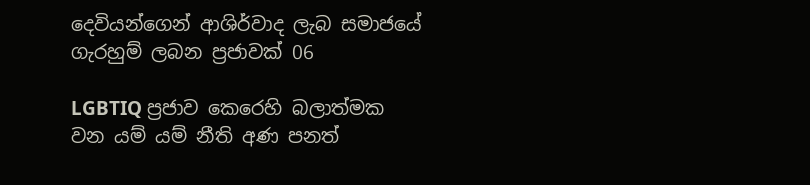දෙවියන්ගෙන් ආශිර්වාද ලැබ සමාජයේ ගැරහුම් ලබන ප්‍රජාවක් 06

LGBTIQ ප්‍රජාව කෙරෙහි බලාත්මක වන යම් යම් නීති අණ පනත්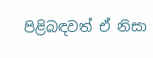පිළිබඳවත් ඒ නිසා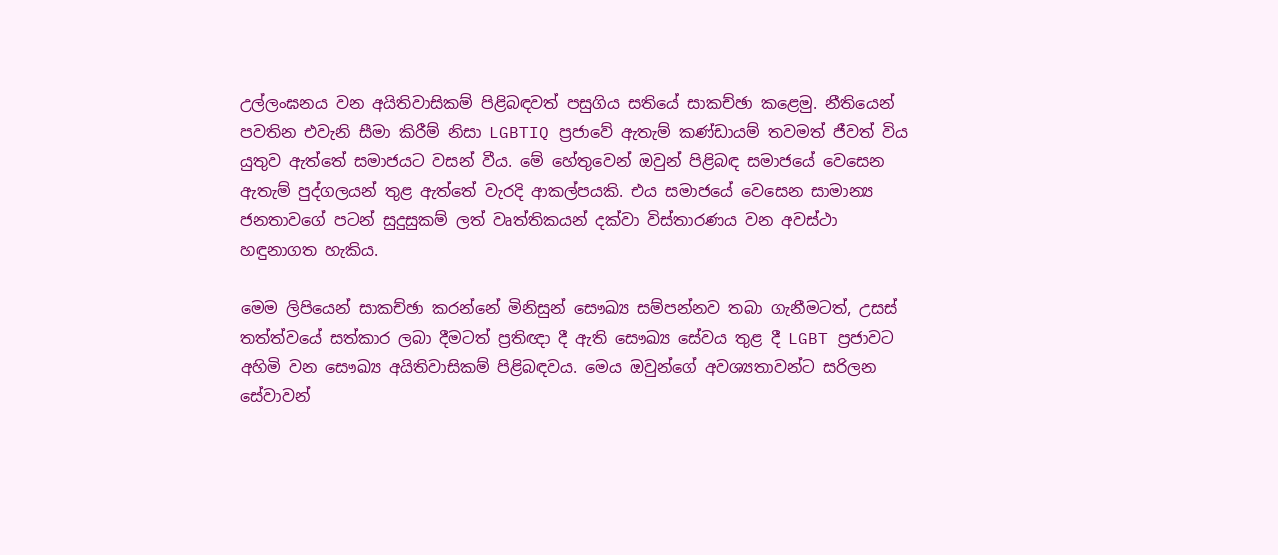උල්ලංඝනය වන අයිතිවාසිකම් පිළිබඳවත් පසුගිය සතියේ සාකච්ඡා කළෙමු. නීතියෙන් පවතින එවැනි සීමා කිරීම් නිසා LGBTIQ ප්‍රජාවේ ඇතැම් කණ්ඩායම් තවමත් ජීවත් විය යුතුව ඇත්තේ සමාජයට වසන් වීය. මේ හේතුවෙන් ඔවුන් පිළිබඳ සමාජයේ වෙසෙන ඇතැම් පුද්ගලයන් තුළ ඇත්තේ වැරදි ආකල්පයකි. එය සමාජයේ වෙසෙන සාමාන්‍ය ජනතාවගේ පටන් සුදුසුකම් ලත් වෘත්තිකයන් දක්වා විස්තාරණය වන අවස්ථා හඳුනාගත හැකිය.

මෙම ලිපියෙන් සාකච්ඡා කරන්නේ මිනිසුන් සෞඛ්‍ය සම්පන්නව තබා ගැනීමටත්, උසස් තත්ත්වයේ සත්කාර ලබා දීමටත් ප්‍රතිඥා දී ඇති සෞඛ්‍ය සේවය තුළ දී LGBT ප්‍රජාවට අහිමි වන සෞඛ්‍ය අයිතිවාසිකම් පිළිබඳවය. මෙය ඔවුන්ගේ අවශ්‍යතාවන්ට සරිලන සේවාවන්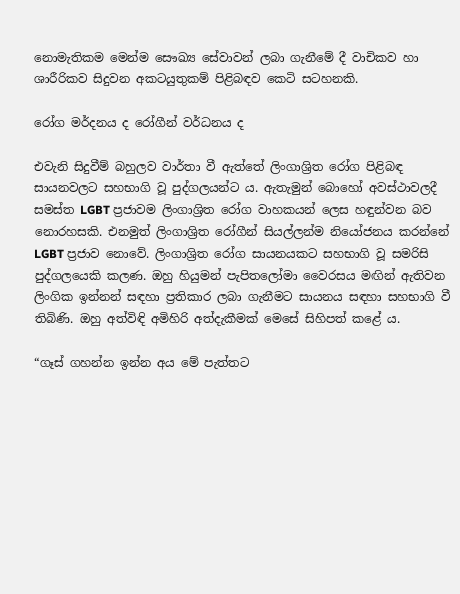නොමැතිකම මෙන්ම සෞඛ්‍ය සේවාවන් ලබා ගැනීමේ දී වාචිකව හා ශාරීරිකව සිදුවන අකටයුතුකම් පිළිබඳව කෙටි සටහනකි.

රෝග මර්දනය ද රෝගීන් වර්ධනය ද

එවැනි සිදුවීම් බහුලව වාර්තා වී ඇත්තේ ලිංගාශ්‍රිත රෝග පිළිබඳ සායනවලට සහභාගි වූ පුද්ගලයන්ට ය. ඇතැමුන් බොහෝ අවස්ථාවලදී සමස්ත LGBT ප්‍රජාවම ලිංගාශ්‍රිත රෝග වාහකයන් ලෙස හඳුන්වන බව නොරහසකි. එනමුත් ලිංගාශ්‍රිත රෝගීන් සියල්ලන්ම නියෝජනය කරන්නේ LGBT ප්‍රජාව නොවේ. ලිංගාශ්‍රිත රෝග සායනයකට සහභාගි වූ සමරිසි පුද්ගලයෙකි කලණ. ඔහු හියුමන් පැපිතලෝමා වෛරසය මඟින් ඇතිවන ලිංගික ඉන්නන් සඳහා ප්‍රතිකාර ලබා ගැනීමට සායනය සඳහා සහභාගි වී තිබිණි. ඔහු අත්විඳි අමිහිරි අත්දැකීමක් මෙසේ සිහිපත් කළේ ය.

“ගෑස් ගහන්න ඉන්න අය මේ පැත්තට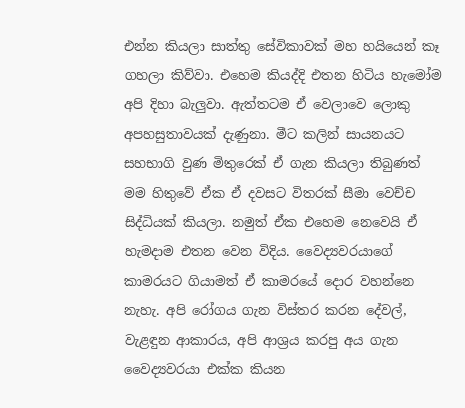එන්න කියලා සාත්තු සේවිකාවක් මහ හයියෙන් කෑ ගහලා කිව්වා. එහෙම කියද්දි එතන හිටිය හැමෝම අපි දිහා බැලුවා. ඇත්තටම ඒ වෙලාවෙ ලොකු අපහසුතාවයක් දැණුනා. මීට කලින් සායනයට සහභාගි වුණ මිතුරෙක් ඒ ගැන කියලා තිබුණත් මම හිතුවේ ඒක ඒ දවසට විතරක් සීමා වෙච්ච සිද්ධියක් කියලා. නමුත් ඒක එහෙම නෙවෙයි ඒ හැමදාම එතන වෙන විදිය. වෛද්‍යවරයාගේ කාමරයට ගියාමත් ඒ කාමරයේ දොර වහන්නෙ නැහැ. අපි රෝගය ගැන විස්තර කරන දේවල්, වැළඳුන ආකාරය, අපි ආශ්‍රය කරපු අය ගැන වෛද්‍යවරයා එක්ක කියන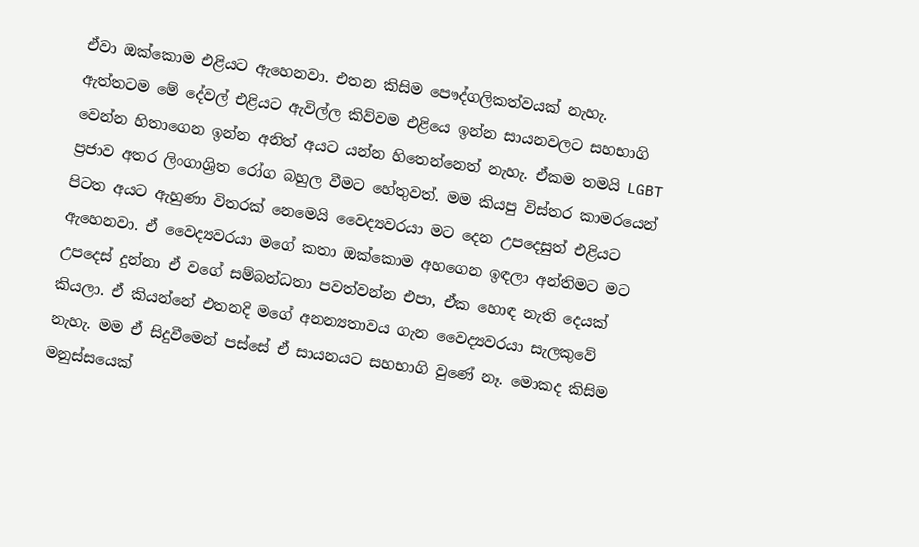ඒවා ඔක්කොම එළියට ඇහෙනවා. එතන කිසිම පෞද්ගලිකත්වයක් නැහැ. ඇත්තටම මේ දේවල් එළියට ඇවිල්ල කිව්වම එළියෙ ඉන්න සායනවලට සහභාගි වෙන්න හිතාගෙන ඉන්න අනිත් අයට යන්න හිතෙන්නෙත් නැහැ. ඒකම තමයි LGBT ප්‍රජාව අතර ලිංගාශ්‍රිත රෝග බහුල වීමට හේතුවත්. මම කියපු විස්තර කාමරයෙන් පිටත අයට ඇහුණා විතරක් නෙමෙයි වෛද්‍යවරයා මට දෙන උපදෙසුත් එළියට ඇහෙනවා. ඒ වෛද්‍යවරයා මගේ කතා ඔක්කොම අහගෙන ඉඳලා අන්තිමට මට උපදෙස් දුන්නා ඒ වගේ සම්බන්ධතා පවත්වන්න එපා, ඒක හොඳ නැති දෙයක් කියලා. ඒ කියන්නේ එතනදි මගේ අනන්‍යතාවය ගැන වෛද්‍යවරයා සැලකුවේ නැහැ. මම ඒ සිදුවීමෙන් පස්සේ ඒ සායනයට සහභාගි වුණේ නෑ. මොකද කිසිම මනුස්සයෙක්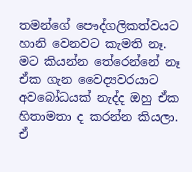තමන්ගේ පෞද්ගලිකත්වයට හානි වෙනවට කැමති නෑ. මට කියන්න තේරෙන්නේ නෑ ඒක ගැන වෛද්‍යවරයාට අවබෝධයක් නැද්ද ඔහු ඒක හිතාමතා ද කරන්න කියලා. ඒ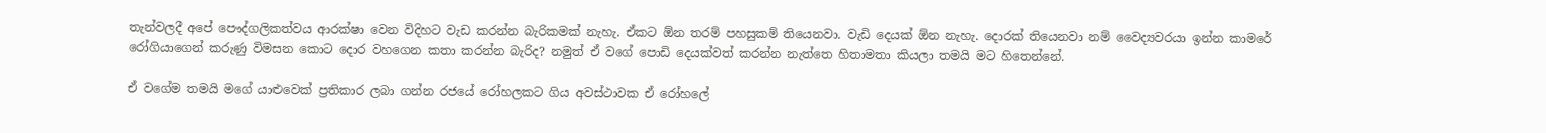තැන්වලදී අපේ පෞද්ගලිකත්වය ආරක්ෂා වෙන විදිහට වැඩ කරන්න බැරිකමක් නැහැ. ඒකට ඕන තරම් පහසුකම් තියෙනවා. වැඩි දෙයක් ඕන නැහැ. දොරක් තියෙනවා නම් වෛද්‍යවරයා ඉන්න කාමරේ රෝගියාගෙන් කරුණු විමසන කොට දොර වහගෙන කතා කරන්න බැරිද? නමුත් ඒ වගේ පොඩි දෙයක්වත් කරන්න නැත්තෙ හිතාමතා කියලා තමයි මට හිතෙන්නේ.

ඒ වගේම තමයි මගේ යාළුවෙක් ප්‍රතිකාර ලබා ගන්න රජයේ රෝහලකට ගිය අවස්ථාවක ඒ රෝහලේ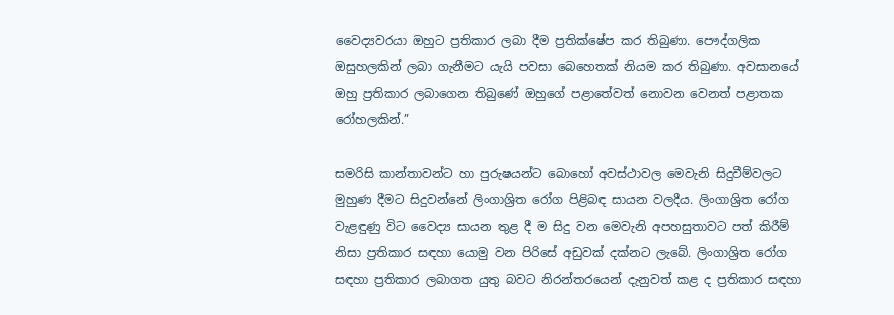වෛද්‍යවරයා ඔහුට ප්‍රතිකාර ලබා දීම ප්‍රතික්ෂේප කර තිබුණා. පෞද්ගලික ඔසුහලකින් ලබා ගැනීමට යැයි පවසා බෙහෙතක් නියම කර තිබුණා. අවසානයේ ඔහු ප්‍රතිකාර ලබාගෙන තිබුණේ ඔහුගේ පළාතේවත් නොවන වෙනත් පළාතක රෝහලකින්.”

සමරිසි කාන්තාවන්ට හා පුරුෂයන්ට බොහෝ අවස්ථාවල මෙවැනි සිදුවීම්වලට මුහුණ දීමට සිදුවන්නේ ලිංගාශ්‍රිත රෝග පිළිබඳ සායන වලදීය. ලිංගාශ්‍රිත රෝග වැළඳුණු විට වෛද්‍ය සායන තුළ දී ම සිදු වන මෙවැනි අපහසුතාවට පත් කිරීම් නිසා ප්‍රතිකාර සඳහා යොමු වන පිරිසේ අඩුවක් දක්නට ලැබේ. ලිංගාශ්‍රිත රෝග සඳහා ප්‍රතිකාර ලබාගත යුතු බවට නිරන්තරයෙන් දැනුවත් කළ ද ප්‍රතිකාර සඳහා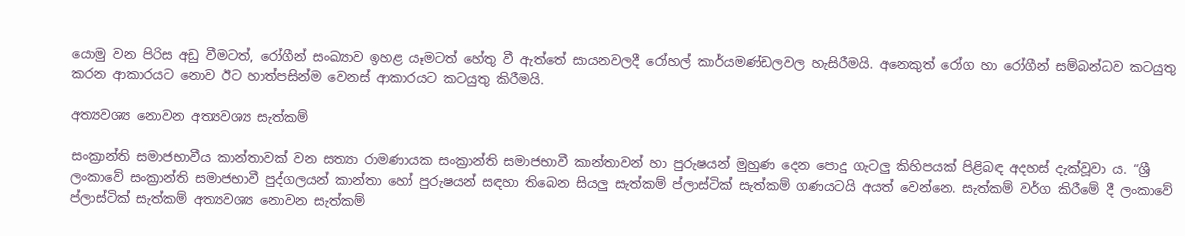යොමු වන පිරිස අඩු වීමටත්, රෝගීන් සංඛ්‍යාව ඉහළ යෑමටත් හේතු වී ඇත්තේ සායනවලදී රෝහල් කාර්යමණ්ඩලවල හැසිරීමයි. අනෙකුත් රෝග හා රෝගීන් සම්බන්ධව කටයුතු කරන ආකාරයට නොව ඊට හාත්පසින්ම වෙනස් ආකාරයට කටයුතු කිරීමයි.

අත්‍යවශ්‍ය නොවන අත්‍යවශ්‍ය සැත්කම්

සංක්‍රාන්ති සමාජභාවීය කාන්තාවක් වන සත්‍යා රාමණායක සංක්‍රාන්ති සමාජභාවී කාන්තාවන් හා පුරුෂයන් මුහුණ දෙන පොදු ගැටලු කිහිපයක් පිළිබඳ අදහස් දැක්වූවා ය. “ශ්‍රී ලංකාවේ සංක්‍රාන්ති සමාජභාවී පුද්ගලයන් කාන්තා හෝ පුරුෂයන් සඳහා තිබෙන සියලු සැත්කම් ප්ලාස්ටික් සැත්කම් ගණයටයි අයත් වෙන්නෙ. සැත්කම් වර්ග කිරීමේ දී ලංකාවේ ප්ලාස්ටික් සැත්කම් අත්‍යවශ්‍ය නොවන සැත්කම්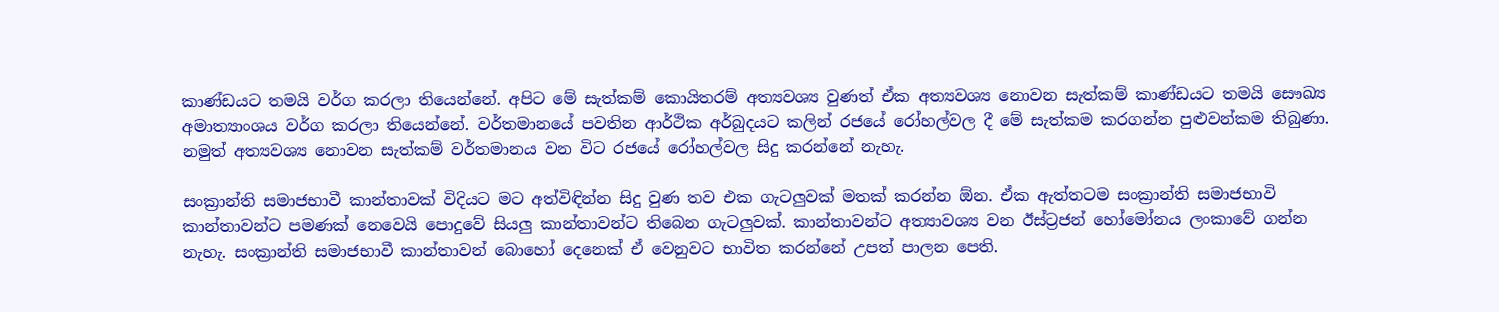කාණ්ඩයට තමයි වර්ග කරලා තියෙන්නේ. අපිට මේ සැත්කම් කොයිතරම් අත්‍යවශ්‍ය වුණත් ඒක අත්‍යවශ්‍ය නොවන සැත්කම් කාණ්ඩයට තමයි සෞඛ්‍ය අමාත්‍යාංශය වර්ග කරලා තියෙන්නේ. වර්තමානයේ පවතින ආර්ථික අර්බුදයට කලින් රජයේ රෝහල්වල දී මේ සැත්කම කරගන්න පුළුවන්කම තිබුණා. නමුත් අත්‍යවශ්‍ය නොවන සැත්කම් වර්තමානය වන විට රජයේ රෝහල්වල සිදු කරන්නේ නැහැ.

සංක්‍රාන්ති සමාජභාවී කාන්තාවක් විදියට මට අත්විඳින්න සිදු වුණ තව එක ගැටලුවක් මතක් කරන්න ඕන. ඒක ඇත්තටම සංක්‍රාන්ති සමාජභාවි කාන්තාවන්ට පමණක් නෙවෙයි පොදුවේ සියලු කාන්තාවන්ට තිබෙන ගැටලුවක්. කාන්තාවන්ට අත්‍යාවශ්‍ය වන ඊස්ට්‍රජන් හෝමෝනය ලංකාවේ ගන්න නැහැ. සංක්‍රාන්ති සමාජභාවී කාන්තාවන් බොහෝ දෙනෙක් ඒ වෙනුවට භාවිත කරන්නේ උපත් පාලන පෙති.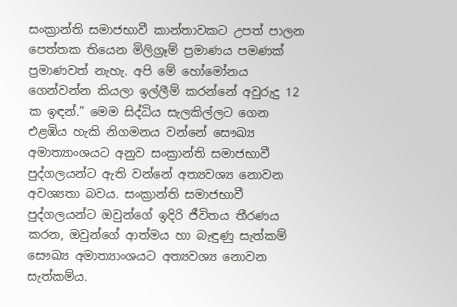සංක්‍රාන්ති සමාජභාවී කාන්තාවකට උපත් පාලන පෙත්තක තියෙන මිලිග්‍රෑම් ප්‍රමාණය පමණක් ප්‍රමාණවත් නැහැ. අපි මේ හෝමෝනය ගෙන්වන්න කියලා ඉල්ලීම් කරන්නේ අවුරුදු 12 ක ඉඳන්.” මෙම සිද්ධිය සැලකිල්ලට ගෙන එළඹිය හැකි නිගමනය වන්නේ සෞඛ්‍ය අමාත්‍යාංශයට අනුව සංක්‍රාන්ති සමාජභාවී පුද්ගලයන්ට ඇති වන්නේ අත්‍යවශ්‍ය නොවන අවශ්‍යතා බවය. සංක්‍රාන්ති සමාජභාවී පුද්ගලයන්ට ඔවුන්ගේ ඉදිරි ජීවිතය තීරණය කරන, ඔවුන්ගේ ආත්මය හා බැඳුණු සැත්කම් සෞඛ්‍ය අමාත්‍යාංශයට අත්‍යවශ්‍ය නොවන සැත්කම්ය.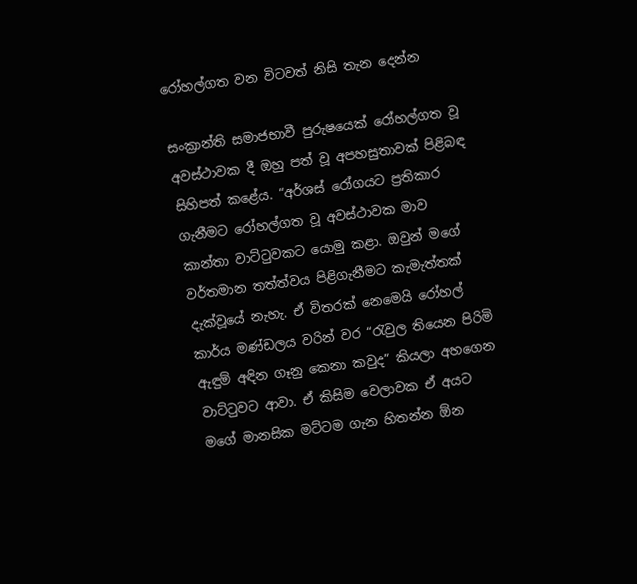රෝහල්ගත වන විටවත් නිසි තැන දෙන්න

සංක්‍රාන්ති සමාජභාවී පුරුෂයෙක් රෝහල්ගත වූ අවස්ථාවක දී ඔහු පත් වූ අපහසුතාවක් පිළිබඳ සිහිපත් කළේය. “අර්ශස් රෝගයට ප්‍රතිකාර ගැනීමට රෝහල්ගත වූ අවස්ථාවක මාව කාන්තා වාට්ටුවකට යොමු කළා. ඔවුන් මගේ වර්තමාන තත්ත්වය පිළිගැනීමට කැමැත්තක් දැක්වූයේ නැහැ. ඒ විතරක් නෙමෙයි රෝහල් කාර්ය මණ්ඩලය වරින් වර “රැවුල තියෙන පිරිමි ඇඳුම් අඳින ගෑනු කෙනා කවුද” කියලා අහගෙන වාට්ටුවට ආවා. ඒ කිසිම වෙලාවක ඒ අයට මගේ මානසික මට්ටම ගැන හිතන්න ඕන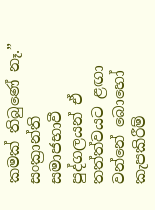කමක් තිබුණේ නෑ.” සංක්‍රාන්ති සමාජභාවී පුද්ගලයන් ඒ තත්ත්වයට ළඟා වන්නේ බොහෝ කැපකිරීම්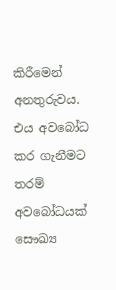කිරීමෙන් අනතුරුවය. එය අවබෝධ කර ගැනීමට තරම් අවබෝධයක් සෞඛ්‍ය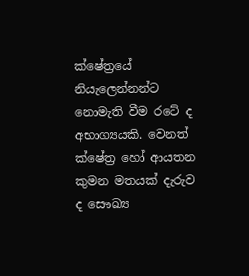ක්ෂේත්‍රයේ නියැලෙන්නන්ට නොමැති වීම රටේ ද අභාග්‍යයකි. වෙනත් ක්ෂේත්‍ර හෝ ආයතන කුමන මතයක් දැරුව ද සෞඛ්‍ය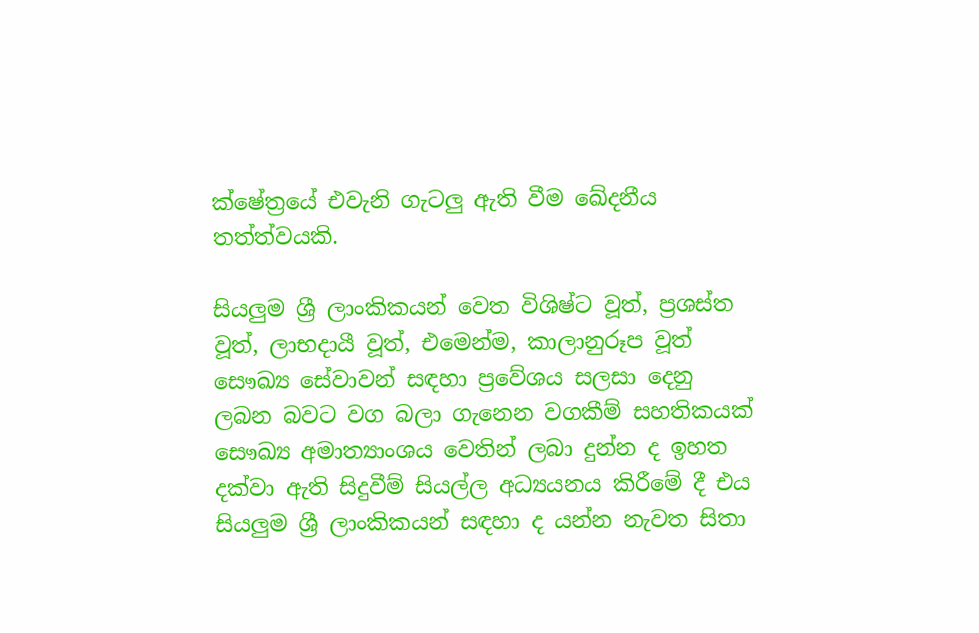ක්ෂේත්‍රයේ එවැනි ගැටලු ඇති වීම ඛේදනීය තත්ත්වයකි.

සියලුම ශ්‍රී ලාංකිකයන් වෙත විශිෂ්ට වූත්, ප්‍රශස්ත වූත්, ලාභදායී වූත්, එමෙන්ම, කාලානුරූප වූත් සෞඛ්‍ය සේවාවන් සඳහා ප්‍රවේශය සලසා දෙනු ලබන බවට වග බලා ගැනෙන වගකීම් සහතිකයක් සෞඛ්‍ය අමාත්‍යාංශය වෙතින් ලබා දුන්න ද ඉහත දක්වා ඇති සිදුවීම් සියල්ල අධ්‍යයනය කිරීමේ දී එය සියලුම ශ්‍රී ලාංකිකයන් සඳහා ද යන්න නැවත සිතා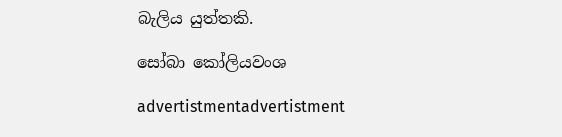බැලිය යුත්තකි.

සෝබා කෝලියවංශ

advertistmentadvertistment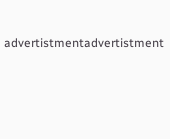advertistmentadvertistment